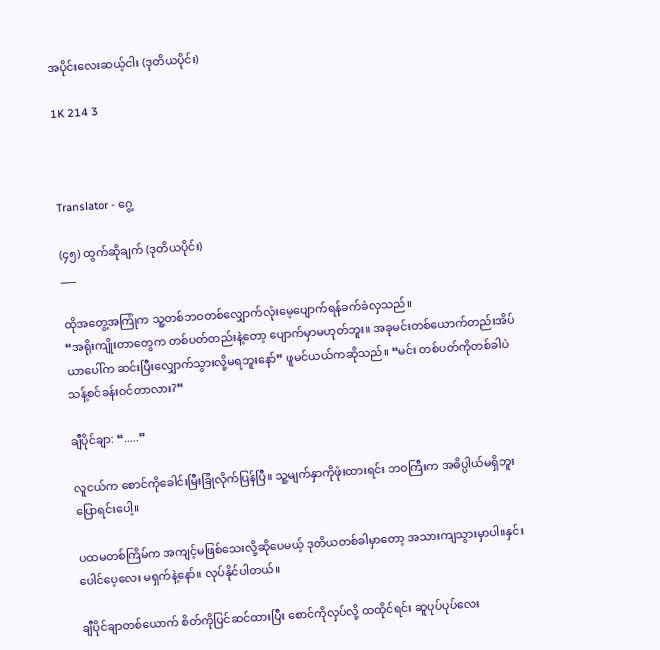အပိုင်းလေးဆယ့်‌ငါး (ဒုတိယပိုင်း)

1K 214 3



Translator - ဂွေ့

(၄၅) ထွက်ဆိုချက် (ဒုတိယပိုင်း)
___

ထိုအတွေ့အကြုံက သူ့တစ်ဘဝတစ်လျှောက်လုံးမေ့ပျောက်ရန်ခက်ခဲလှသည်။
“အရိုးကျိုးတာတွေက တစ်ပတ်တည်းနဲ့တော့ ပျောက်မှာမဟုတ်ဘူး။ အခုမင်းတစ်ယောက်တည်းအိပ်ယာပေါ်က ဆင်းပြီးလျှောက်သွားလို့မရဘူးနော်” ဖူမင်ယယ်ကဆိုသည်။ “မင်း တစ်ပတ်ကိုတစ်ခါပဲ သန့်စင်ခန်းဝင်တာလား?”

ချီပိုင်ချာ: “.....”

လူငယ်က စောင်ကိုခေါင်းမြီးခြုံလိုက်ပြန်ပြီ။ သူ့မျက်နှာကိုဖုံးထားရင်း ဘဝကြီးက အဓိပ္ပါယ်မရှိဘူးပြောရင်းပေါ့။

ပထမတစ်ကြိမ်က အကျင့်မဖြစ်သေးလို့ဆိုပေမယ့် ဒုတိယတစ်ခါမှာတော့ အသားကျသွားမှာပါ။နှင်းပေါင်ပေ့လေး မရှက်နဲ့နော်။ လုပ်နိုင်ပါတယ်။

ချီပိုင်ချာတစ်ယောက် စိတ်ကိုပြင်ဆင်ထားပြီး စောင်ကိုလှပ်လို့ ထထိုင်ရင်း ဆူပုပ်ပုပ်‌လေး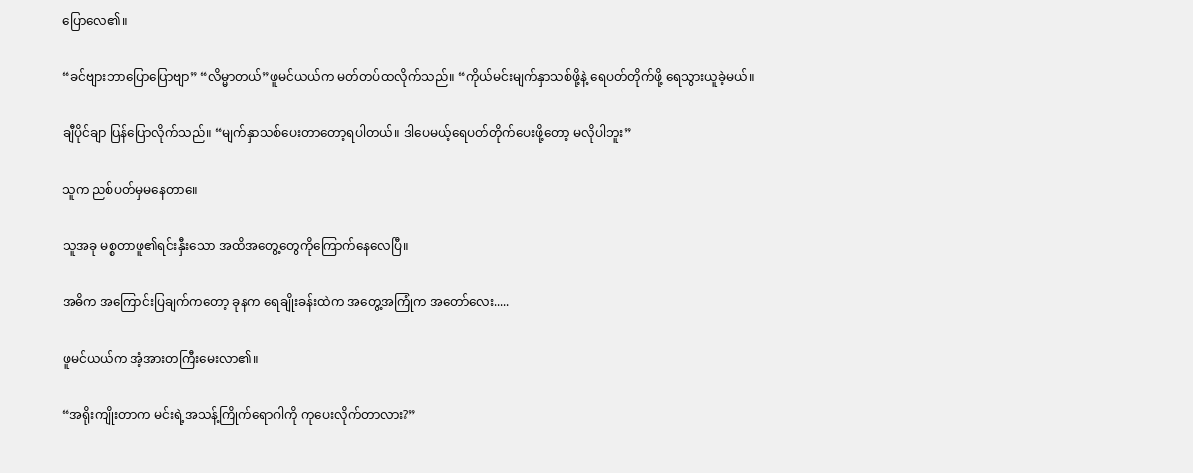ပြောလေ၏။

“ခင်ဗျားဘာပြောပြောဗျာ” “လိမ္မာတယ်”ဖူမင်ယယ်က မတ်တပ်ထလိုက်သည်။ “ကိုယ်မင်းမျက်နှာသစ်ဖို့နဲ့ ရေပတ်တိုက်ဖို့ ရေသွားယူခဲ့မယ်။

ချီပိုင်ချာ ပြန်ပြောလိုက်သည်။ “မျက်နှာသစ်ပေးတာတော့ရပါတယ်။ ဒါပေမယ့်ရေပတ်တိုက်ပေးဖို့တော့ မလိုပါဘူး”

သူက ညစ်ပတ်မှမနေတာ။ေ

သူအခု မစ္စတာဖူ၏ရင်းနှီးသော အထိအတွေ့တွေကိုကြောက်နေလေပြီ။

အဓိက အကြောင်းပြချက်ကတော့ ခုနက ရေချိုးခန်းထဲက အတွေ့အကြုံက အတော်လေး.....

ဖူမင်ယယ်က အံ့အားတကြီးမေးလာ၏။

“အရိုးကျိုးတာက မင်းရဲ့အသန့်ကြိုက်‌ရောဂါကို ကုပေးလိုက်တာလား?”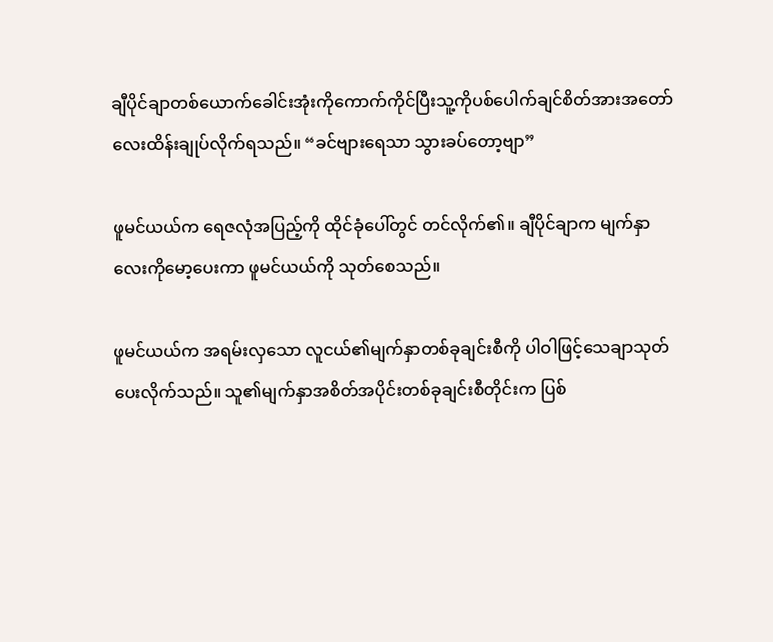ချီပိုင်ချာတစ်ယောက်ခေါင်းအုံးကိုကောက်ကိုင်ပြီးသူ့ကိုပစ်ပေါက်ချင်စိတ်အားအတော်လေးထိန်းချုပ်လိုက်ရသည်။ “ခင်ဗျားရေသာ သွားခပ်တော့ဗျာ”

ဖူမင်ယယ်က ရေဇလုံအပြည့်ကို ထိုင်ခုံပေါ်တွင် တင်လိုက်၏။ ချီပိုင်ချာက မျက်နှာလေးကို‌မော့ပေးကာ ဖူမင်ယယ်ကို သုတ်စေသည်။

ဖူမင်ယယ်က အရမ်းလှသော လူငယ်၏မျက်နှာတစ်ခုချင်းစီကို ပါဝါဖြင့်သေချာသုတ်ပေးလိုက်သည်။ သူ၏မျက်နှာအစိတ်အပိုင်းတစ်ခုချင်းစီတိုင်းက ပြစ်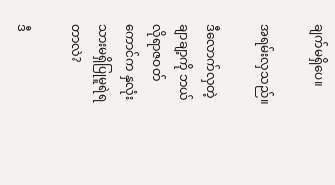ချက်မရှိပေ။

အရမ်းလှသည်။

ဒီလောက်လှတဲ့ချာချာ့ကို ဘယ်လိုရာဇဝတ်ကောင်က နှလုံးသားမရှိပြုမူရဲရတာလဲ?

ဒီ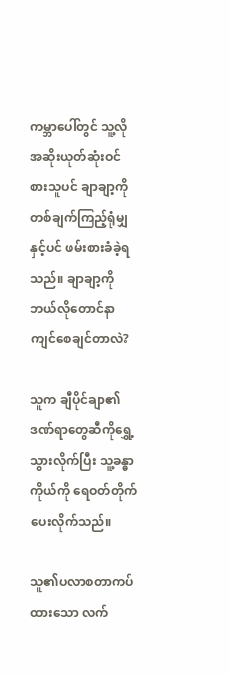ကမ္ဘာပေါ်တွင် သူ့လိုအဆိုးယုတ်ဆုံးဝင်စားသူပင် ချာချာ့ကို တစ်ချက်ကြည့်ရုံမျှနှင့်ပင် ဖမ်းစားခံခဲ့ရသည်။ ချာချာ့ကိုဘယ်လိုတောင်နာကျင်စေချင်တာလဲ?

သူက ချီပိုင်ချာ၏ဒဏ်ရာတွေဆီကို‌ရွှေ့သွားလိုက်ပြီး သူ့ခန္ဓာကိုယ်ကို ရေဝတ်တိုက်ပေးလိုက်သည်။

သူ၏ပလာစတာကပ်ထားသော လက်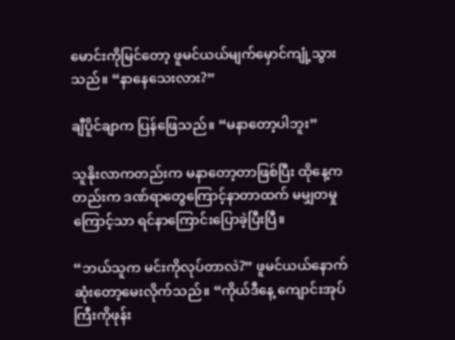မောင်းကိုမြင်တော့ ဖူမင်ယယ်မျက်မှောင်ကျုံ့သွားသည်။ “နာနေသေးလား?”

ချီပိူင်ချာက ပြန်ဖြေသည်။ “မနာတော့ပါဘူး”

သူနိုးလာကတည်းက မနာတော့တာဖြစ်ပြီး ထိုနေ့ကတည်းက ဒဏ်ရာတွေကြောင့်နာတာထက် မမျှတမှုကြောင့်သာ ရင်နာကြောင်းပြောခဲ့ပြီးပြီ။

“ဘယ်သူက မင်းကိုလုပ်တာလဲ?” ဖူမင်ယယ်နောက်ဆုံးတော့မေးလိုက်သည်။ “ကိုယ်ဒီ‌နေ့ ကျောင်းအုပ်ကြီးကိုဖုန်း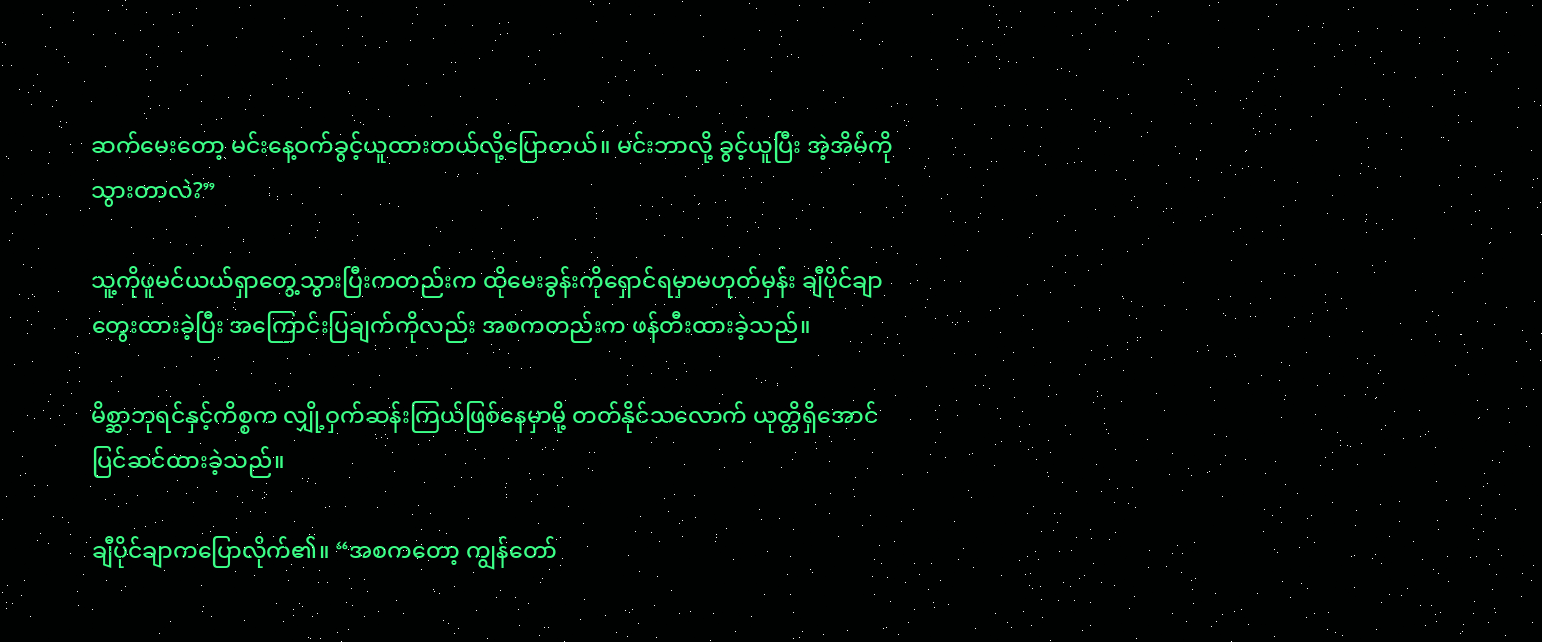ဆက်မေးတော့ မင်းနေ့ဝက်ခွင့်ယူထားတယ်လို့ပြောတယ်။ မင်းဘာလို့ ခွင့်ယူပြီး အဲ့အိမ်ကိုသွားတာလဲ?”

သူ့ကိုဖူမင်ယယ်ရှာ‌တွေ့သွားပြီးကတည်းက ထိုမေးခွန်းကိုရှောင်ရမှာမဟုတ်မှန်း ချီပိုင်ချာတွေးထားခဲ့ပြီး အကြောင်းပြချက်ကိုလည်း အစကတည်းက ဖန်တီးထားခဲ့သည်။

မိစ္ဆာဘုရင်နှင့်ကိစ္စက လျှို့ဝှက်ဆန်းကြယ်ဖြစ်နေမှာမို့ တတ်နိုင်သလောက် ယုတ္တိရှိအောင် ပြင်ဆင်ထားခဲ့သည်။

ချီပိုင်ချာကပြောလိုက်၏။ “အစကတော့ ကျွန်တော်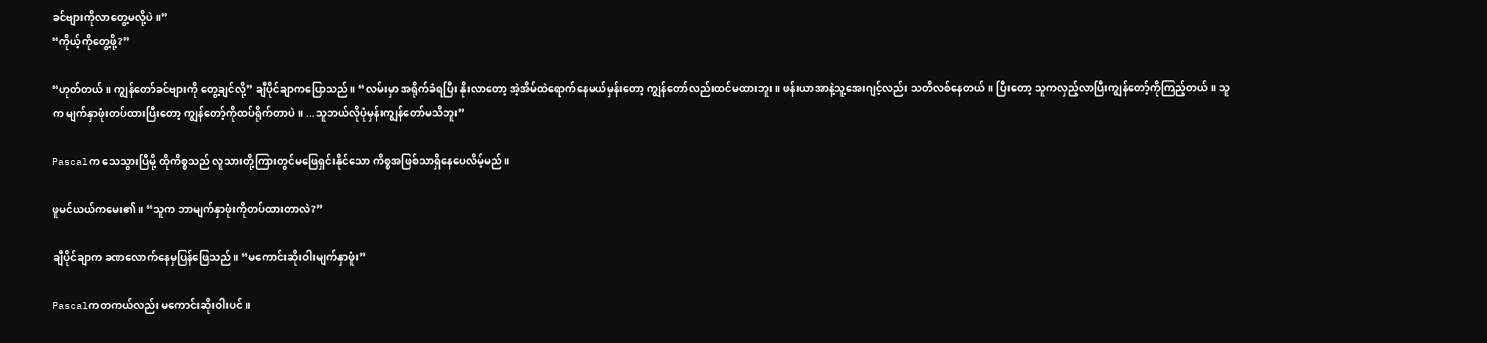ခင်ဗျားကိုလာတွေ့မလို့ပဲ။”
“ကိုယ့်ကိုတွေ့ဖို့?”

“ဟုတ်တယ်။ ကျွန်တော်ခင်ဗျားကို တွေ့ချင်လို့” ချီပိုင်ချာကပြောသည်။ “လမ်းမှာ အရိုက်ခံရပြီး နိုးလာတော့ အဲ့အိမ်ထဲရောက်နေမယ်မှန်းတော့ ကျွန်တော်လည်းထင်မထားဘူး။ ဖန်းယာအာနဲ့သူ့အေးဂျင့်လည်း သတိလစ်နေတယ်။ ပြီးတော့ သူကလှည့်လာပြီးကျွန်တော့်ကိုကြည့်တယ်။ သူက မျက်နှာဖုံးတပ်ထားပြီးတော့ ကျွန်တော့်ကိုထပ်ရိုက်တာပဲ။ ...သူဘယ်လိုပုံမှန်းကျွန်တော်မသိဘူး”

Pascalက သေသွားပြီမို့ ထိုကိစ္စသည် လူသားတို့ကြားတွင်မဖြေရှင်းနိုင်သော ကိစ္စအဖြစ်သာရှိနေပေလိမ့်မည်။

ဖူမင်ယယ်ကမေး၏။ “သူက ဘာမျက်နှာဖုံးကိုတပ်ထားတာလဲ?”

ချီပိုင်ချာက ခဏလောက်နေမှပြန်ဖြေသည်။ “မကောင်းဆိုးဝါးမျက်နှာဖူံး”

Pascalကတကယ်လည်း မကောင်းဆိုးဝါးပင်။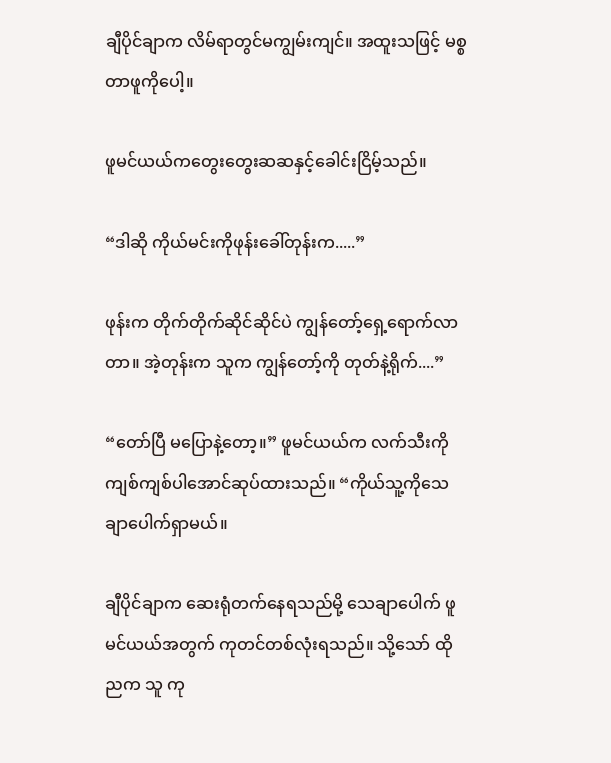ချီပိုင်ချာက လိမ်ရာတွင်မကျွမ်းကျင်။ အထူးသဖြင့် မစ္စတာဖူကိုပေါ့။

ဖူမင်ယယ်ကတွေးတွေးဆဆနှင့်ခေါင်းငြိမ့်သည်။

“ဒါဆို ကိုယ်မင်းကိုဖုန်းခေါ်တုန်းက.....”

ဖုန်းက တိုက်တိုက်ဆိုင်ဆိုင်ပဲ ကျွန်တော့်ရှေ့ရောက်လာတာ။ အဲ့တုန်းက သူက ကျွန်တော့်ကို တုတ်နဲ့ရိုက်....”

“တော်ပြီ မပြောနဲ့တော့။” ဖူမင်ယယ်က လက်သီးကို ကျစ်ကျစ်ပါအောင်ဆုပ်ထားသည်။ “ကိုယ်သူ့ကိုသေချာပေါက်ရှာမယ်။

ချီပိုင်ချာက ဆေးရုံတက်နေရသည်မို့ သေချာပေါက် ဖူမင်ယယ်အတွက် ကုတင်တစ်လုံးရသည်။ သို့သော် ထိုညက သူ ကု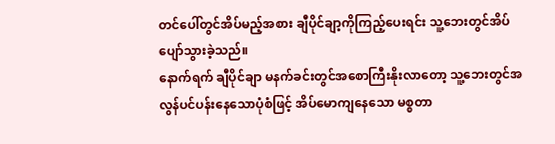တင်ပေါ်တွင်အိပ်မည့်အစား ချီပိုင်ချာ့ကိုကြည့်ပေးရင်း သူ့ဘေးတွင်အိပ်ပျော်သွားခဲ့သည်။
နောက်ရက် ချီပိုင်ချာ မနက်ခင်းတွင်အစောကြီးနိုးလာတော့ သူ့ဘေးတွင်အလွန်ပင်ပန်းနေသောပုံစံဖြင့် အိပ်မောကျနေသော မစ္စတာ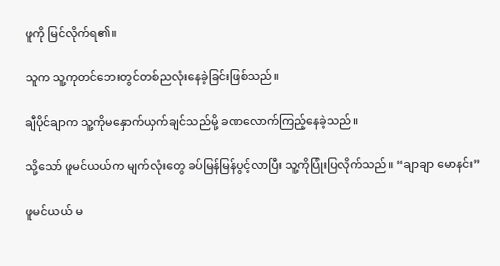ဖူကို မြင်လိုက်ရ၏။

သူက သူ့ကုတင်ဘေးတွင်တစ်ညလုံးနေခဲ့ခြင်းဖြစ်သည်။

ချီပိုင်ချာက သူ့ကိုမနှောက်ယှက်ချင်သည်မို့ ခဏလောက်ကြည့်နေခဲ့သည်။

သို့သော် ဖူမင်ယယ်က မျက်လုံးတွေ ခပ်မြန်မြန်ပွင့်လာပြီး သူ့ကိုပြုံးပြလိုက်သည်။ “ချာချာ မောနင်း”

ဖူမင်ယယ် မ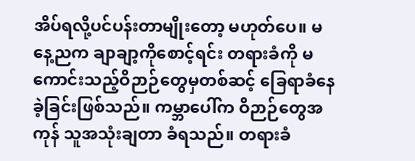အိပ်ရလို့ပင်ပန်းတာမျိုးတော့ မဟုတ်ပေ။ မနေ့ညက ချာချာ့ကိုစောင့်ရင်း တရားခံကို မကောင်းသည့်ဝိဉာဉ်တွေမှတစ်ဆင့် ခြေရာခံနေခဲ့ခြင်းဖြစ်သည်။ ကမ္ဘာပေါ်က ဝိဉာဉ်တွေအကုန် သူအသုံးချတာ ခံရသည်။ တရားခံ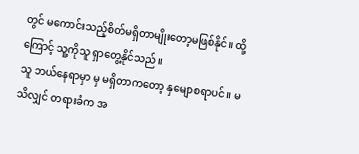တွင် မကောင်းသည့်စိတ်မရှိတာမျိုးတော့မဖြစ်နိုင်။ ထို့ကြောင့် သူ့ကိုသူ ရှာတွေ့နိုင်သည်။
သူ ဘယ်နေရာမှာ မှ မရှိတာကတော့ နှမျောစရာပင်။ မသိလျှင် တရားခံက အ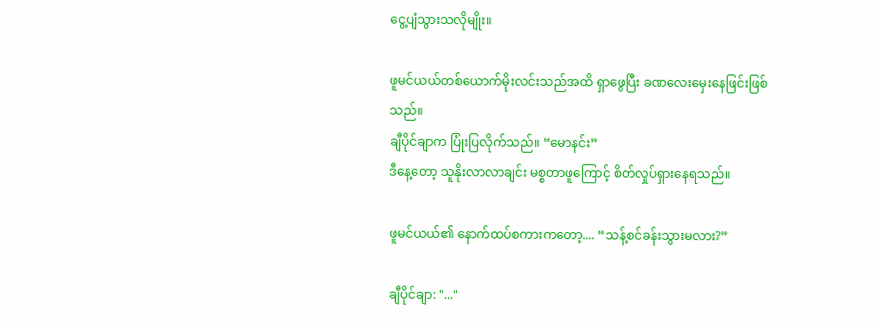ငွေ့ပျံသွားသလိုမျိုး။

ဖူမင်ယယ်တစ်ယောက်မိုးလင်းသည်အထိ ရှာဖွေပြီး ခဏလေးမှေးနေဖြင်းဖြစ်သည်။
ချီပိုင်ချာက ပြုံးပြလိုက်သည်။ “မောနင်း”
ဒီနေ့တော့ သူနိုးလာလာချင်း မစ္စတာဖူကြောင့် စိတ်လှုပ်ရှားနေရသည်။

ဖူမင်ယယ်၏ နောက်ထပ်စကားကတော့.... “သန့်စင်ခန်းသွားမလား?”

ချီပိုင်ချာ: "..."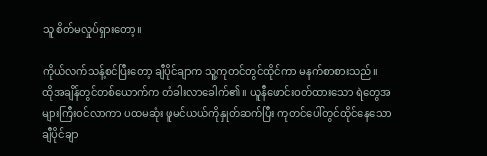သူ စိတ်မလှုပ်ရှားတော့။

ကိုယ်လက်သန့်စင်ပြီးတော့ ချီပိုင်ချာက သူ့ကုတင်တွင်ထိုင်ကာ မနက်စာစားသည်။
ထိုအချိန်တွင်တစ်ယောက်က တံခါးလာခေါက်၏။ ယူနီဖောင်းဝတ်ထားသော ရဲတွေအများကြီးဝင်လာကာ ပထမဆုံး ဖူမင်ယယ်ကိုနှုတ်ဆက်ပြီး ကုတင်ပေါ်တွင်ထိုင်နေသော ချီပိုင်ချာ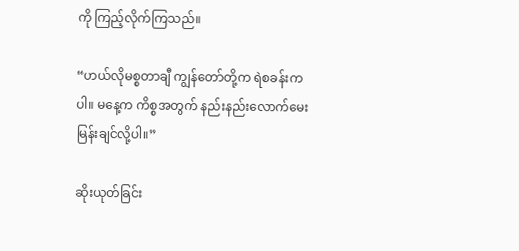ကို ကြည့်လိုက်ကြသည်။

“ဟယ်လိုမစ္စတာချီ ကျွန်တော်တို့က ရဲစခန်းကပါ။ မနေ့က ကိစ္စအတွက် နည်းနည်းလောက်မေးမြန်းချင်လို့ပါ။”

ဆိုးယုတ်ခြင်း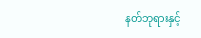နတ်ဘုရားနှင့်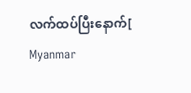လက်ထပ်ပြီးနောက်[ Myanmar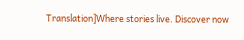Translation]Where stories live. Discover now